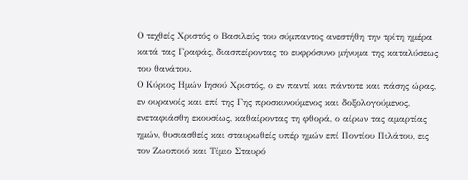Ο τεχθείς Χριστός ο Βασιλεύς του σύμπαντος ανεστήθη την τρίτη ημέρα κατά τας Γραφάς, διασπείροντας το ευφρόσυνο μήνυμα της καταλύσεως του θανάτου.
Ο Κύριος Ημών Ιησού Χριστός, ο εν παντί και πάντοτε και πάσης ώρας, εν ουρανοίς και επί της Γης προσκυνούμενος και δοξολογούμενος, ενεταφιάσθη εκουσίως, καθαίροντας τη φθορά, ο αίρων τας αμαρτίας ημών, θυσιασθείς και σταυρωθείς υπέρ ημών επί Ποντίου Πιλάτου, εις τον Ζωοποιό και Τίμιο Σταυρό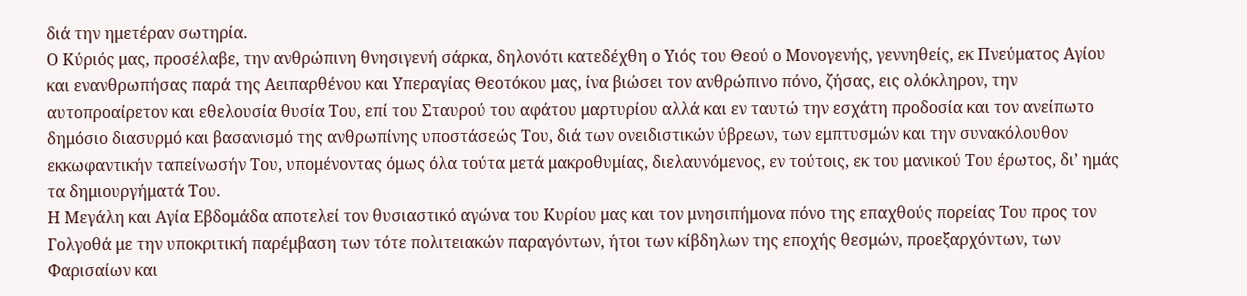διά την ημετέραν σωτηρία.
Ο Κύριός μας, προσέλαβε, την ανθρώπινη θνησιγενή σάρκα, δηλονότι κατεδέχθη ο Υιός του Θεού ο Μονογενής, γεννηθείς, εκ Πνεύματος Αγίου και ενανθρωπήσας παρά της Αειπαρθένου και Υπεραγίας Θεοτόκου μας, ίνα βιώσει τον ανθρώπινο πόνο, ζήσας, εις ολόκληρον, την αυτοπροαίρετον και εθελουσία θυσία Του, επί του Σταυρού του αφάτου μαρτυρίου αλλά και εν ταυτώ την εσχάτη προδοσία και τον ανείπωτο δημόσιο διασυρμό και βασανισμό της ανθρωπίνης υποστάσεώς Του, διά των ονειδιστικών ύβρεων, των εμπτυσμών και την συνακόλουθον εκκωφαντικήν ταπείνωσήν Του, υπομένοντας όμως όλα τούτα μετά μακροθυμίας, διελαυνόμενος, εν τούτοις, εκ του μανικού Του έρωτος, δι’ ημάς τα δημιουργήματά Του.
Η Μεγάλη και Αγία Εβδομάδα αποτελεί τον θυσιαστικό αγώνα του Κυρίου μας και τον μνησιπήμονα πόνο της επαχθούς πορείας Του προς τον Γολγοθά με την υποκριτική παρέμβαση των τότε πολιτειακών παραγόντων, ήτοι των κίβδηλων της εποχής θεσμών, προεξαρχόντων, των Φαρισαίων και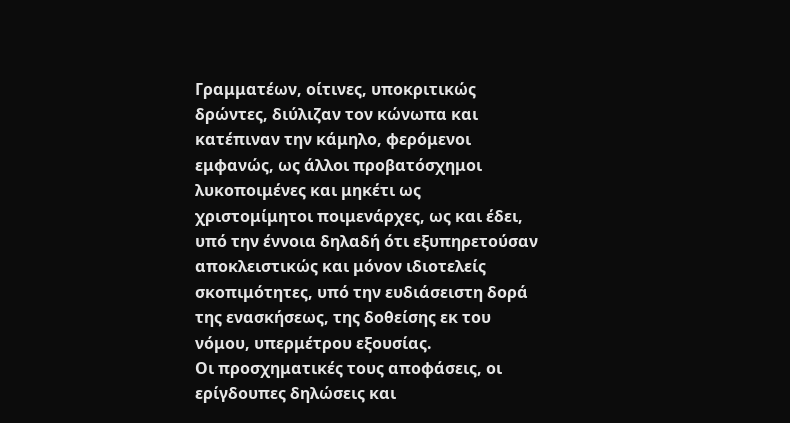Γραμματέων, οίτινες, υποκριτικώς δρώντες, διύλιζαν τον κώνωπα και κατέπιναν την κάμηλο, φερόμενοι εμφανώς, ως άλλοι προβατόσχημοι λυκοποιμένες και μηκέτι ως χριστομίμητοι ποιμενάρχες, ως και έδει, υπό την έννοια δηλαδή ότι εξυπηρετούσαν αποκλειστικώς και μόνον ιδιοτελείς σκοπιμότητες, υπό την ευδιάσειστη δορά της ενασκήσεως, της δοθείσης εκ του νόμου, υπερμέτρου εξουσίας.
Οι προσχηματικές τους αποφάσεις, οι ερίγδουπες δηλώσεις και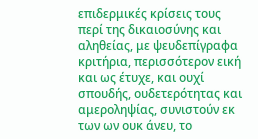επιδερμικές κρίσεις τους περί της δικαιοσύνης και αληθείας, με ψευδεπίγραφα κριτήρια, περισσότερον εική και ως έτυχε, και ουχί σπουδής, ουδετερότητας και αμεροληψίας, συνιστούν εκ των ων ουκ άνευ, το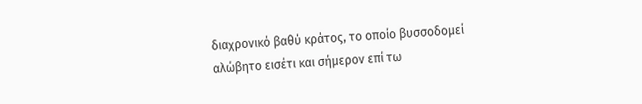διαχρονικό βαθύ κράτος, το οποίο βυσσοδομεί αλώβητο εισέτι και σήμερον επί τω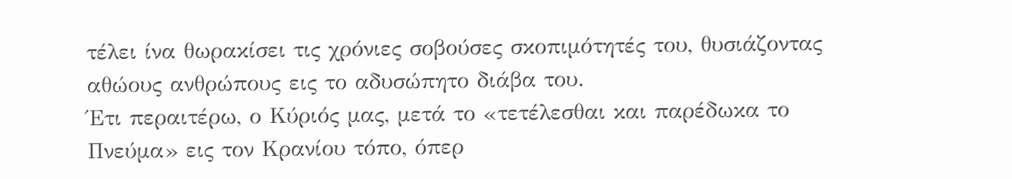τέλει ίνα θωρακίσει τις χρόνιες σοβούσες σκοπιμότητές του, θυσιάζοντας αθώους ανθρώπους εις το αδυσώπητο διάβα του.
Έτι περαιτέρω, ο Κύριός μας, μετά το «τετέλεσθαι και παρέδωκα το Πνεύμα» εις τον Κρανίου τόπο, όπερ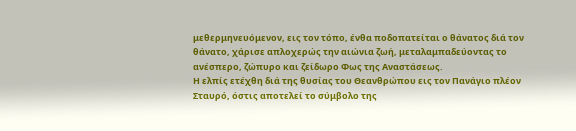μεθερμηνευόμενον, εις τον τόπο, ένθα ποδοπατείται ο θάνατος διά τον θάνατο, χάρισε απλοχερώς την αιώνια ζωή, μεταλαμπαδεύοντας το ανέσπερο, ζώπυρο και ζείδωρο Φως της Αναστάσεως.
Η ελπίς ετέχθη διά της θυσίας του Θεανθρώπου εις τον Πανάγιο πλέον Σταυρό, όστις αποτελεί το σύμβολο της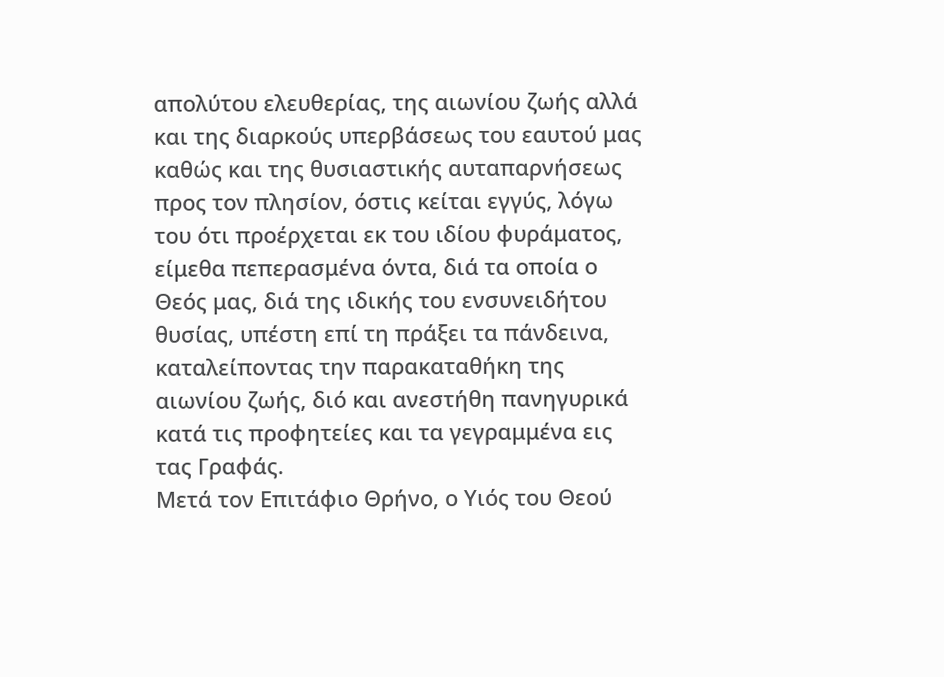απολύτου ελευθερίας, της αιωνίου ζωής αλλά και της διαρκούς υπερβάσεως του εαυτού μας καθώς και της θυσιαστικής αυταπαρνήσεως προς τον πλησίον, όστις κείται εγγύς, λόγω του ότι προέρχεται εκ του ιδίου φυράματος, είμεθα πεπερασμένα όντα, διά τα οποία ο Θεός μας, διά της ιδικής του ενσυνειδήτου θυσίας, υπέστη επί τη πράξει τα πάνδεινα, καταλείποντας την παρακαταθήκη της αιωνίου ζωής, διό και ανεστήθη πανηγυρικά κατά τις προφητείες και τα γεγραμμένα εις τας Γραφάς.
Μετά τον Επιτάφιο Θρήνο, ο Υιός του Θεού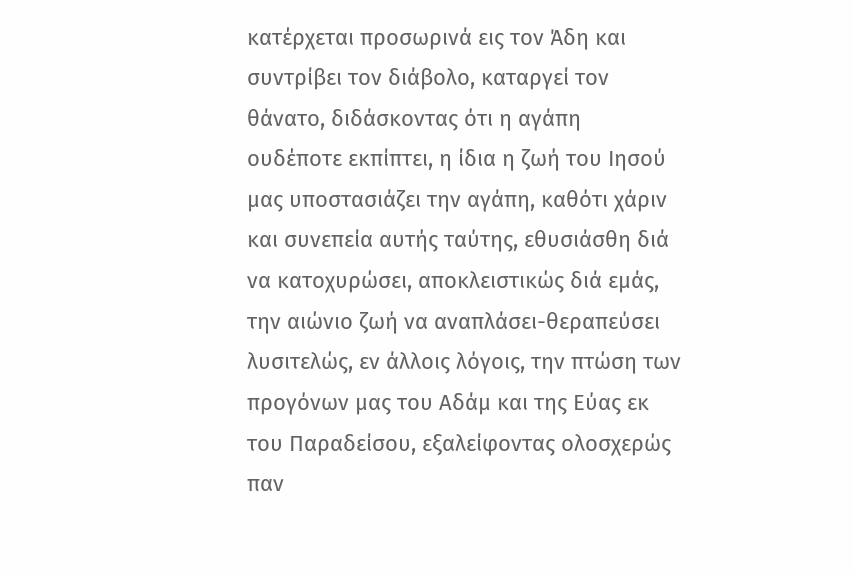κατέρχεται προσωρινά εις τον Άδη και συντρίβει τον διάβολο, καταργεί τον θάνατο, διδάσκοντας ότι η αγάπη ουδέποτε εκπίπτει, η ίδια η ζωή του Ιησού μας υποστασιάζει την αγάπη, καθότι χάριν και συνεπεία αυτής ταύτης, εθυσιάσθη διά να κατοχυρώσει, αποκλειστικώς διά εμάς, την αιώνιο ζωή να αναπλάσει-θεραπεύσει λυσιτελώς, εν άλλοις λόγοις, την πτώση των προγόνων μας του Αδάμ και της Εύας εκ του Παραδείσου, εξαλείφοντας ολοσχερώς παν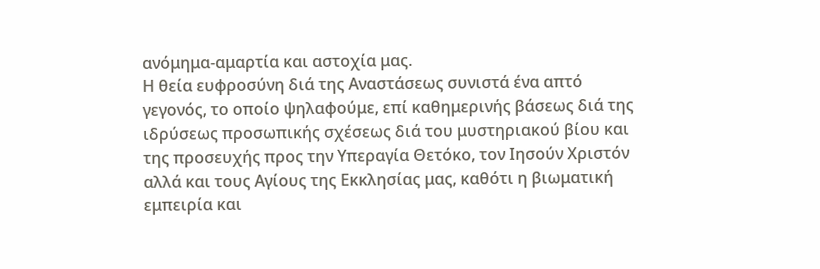ανόμημα-αμαρτία και αστοχία μας.
Η θεία ευφροσύνη διά της Αναστάσεως συνιστά ένα απτό γεγονός, το οποίο ψηλαφούμε, επί καθημερινής βάσεως διά της ιδρύσεως προσωπικής σχέσεως διά του μυστηριακού βίου και της προσευχής προς την Υπεραγία Θετόκο, τον Ιησούν Χριστόν αλλά και τους Αγίους της Εκκλησίας μας, καθότι η βιωματική εμπειρία και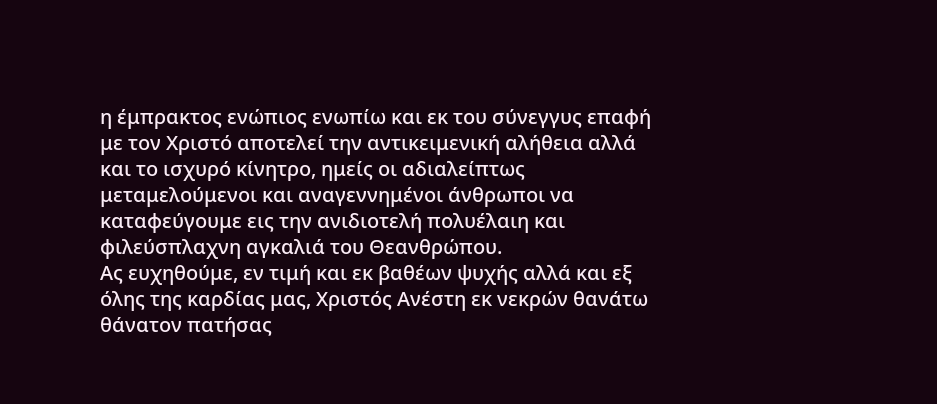η έμπρακτος ενώπιος ενωπίω και εκ του σύνεγγυς επαφή με τον Χριστό αποτελεί την αντικειμενική αλήθεια αλλά και το ισχυρό κίνητρο, ημείς οι αδιαλείπτως μεταμελούμενοι και αναγεννημένοι άνθρωποι να καταφεύγουμε εις την ανιδιοτελή πολυέλαιη και φιλεύσπλαχνη αγκαλιά του Θεανθρώπου.
Ας ευχηθούμε, εν τιμή και εκ βαθέων ψυχής αλλά και εξ όλης της καρδίας μας, Χριστός Ανέστη εκ νεκρών θανάτω θάνατον πατήσας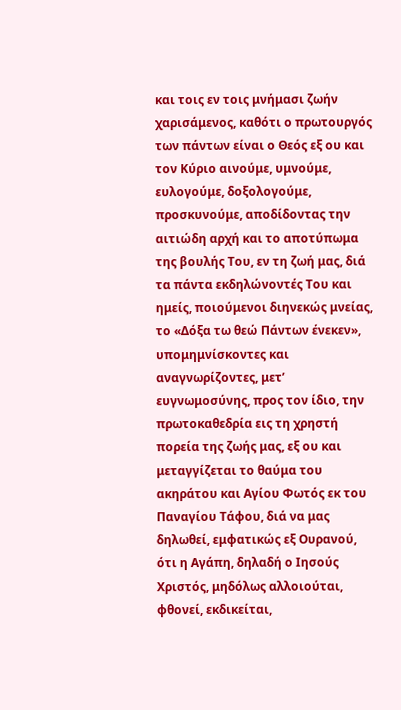και τοις εν τοις μνήμασι ζωήν χαρισάμενος, καθότι ο πρωτουργός των πάντων είναι ο Θεός εξ ου και τον Κύριο αινούμε, υμνούμε, ευλογούμε, δοξολογούμε, προσκυνούμε, αποδίδοντας την αιτιώδη αρχή και το αποτύπωμα της βουλής Του, εν τη ζωή μας, διά τα πάντα εκδηλώνοντές Του και ημείς, ποιούμενοι διηνεκώς μνείας, το «Δόξα τω θεώ Πάντων ένεκεν», υπομημνίσκοντες και αναγνωρίζοντες, μετ’ ευγνωμοσύνης, προς τον ίδιο, την πρωτοκαθεδρία εις τη χρηστή πορεία της ζωής μας, εξ ου και μεταγγίζεται το θαύμα του ακηράτου και Αγίου Φωτός εκ του Παναγίου Τάφου, διά να μας δηλωθεί, εμφατικώς εξ Ουρανού, ότι η Αγάπη, δηλαδή ο Ιησούς Χριστός, μηδόλως αλλοιούται, φθονεί, εκδικείται,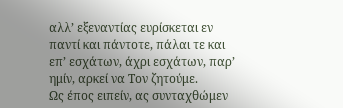αλλ’ εξεναντίας ευρίσκεται εν παντί και πάντοτε, πάλαι τε και επ’ εσχάτων, άχρι εσχάτων, παρ’ ημίν, αρκεί να Τον ζητούμε.
Ως έπος ειπείν, ας συνταχθώμεν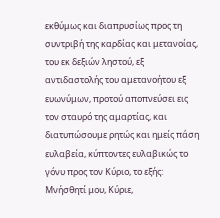εκθύμως και διαπρυσίως προς τη συντριβή της καρδίας και μετανοίας, του εκ δεξιών ληστού, εξ αντιδαστολής του αμετανοήτου εξ ευωνύμων, προτού αποπνεύσει εις τον σταυρό της αμαρτίας, και διατυπώσουμε ρητώς και ημείς πάση ευλαβεία, κύπτοντες ευλαβικώς το γόνυ προς τον Κύριο, το εξής: Μνήσθητί μου, Κύριε,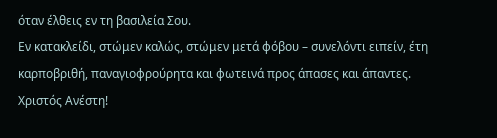όταν έλθεις εν τη βασιλεία Σου.
Εν κατακλείδι, στώμεν καλώς, στώμεν μετά φόβου – συνελόντι ειπείν, έτη καρποβριθή, παναγιοφρούρητα και φωτεινά προς άπασες και άπαντες.
Χριστός Ανέστη!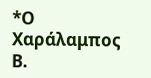*Ο Χαράλαμπος Β.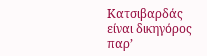Κατσιβαρδάς είναι δικηγόρος παρ’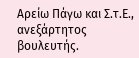Αρείω Πάγω και Σ.τ.Ε., ανεξάρτητος βουλευτής.